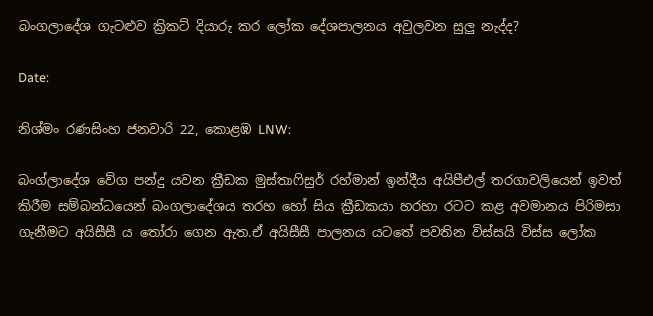බංගලාදේශ ගැටළුව ක්‍රිකට් දියාරු කර ලෝක දේශපාලනය අවුලවන සුලු නැද්ද?

Date:

නිශ්මං රණසිංහ ජනවාරි 22, කොළඹ LNW:

බංග්ලාදේශ වේග පන්දු යවන ක්‍රීඩක මුස්තාෆිසුර් රහ්මාන් ඉන්දීය අයිපීඑල් තරගාවලියෙන් ඉවත් කිරීම සම්බන්ධයෙන් බංගලාදේශය තරහ හෝ සිය ක්‍රීඩකයා හරහා රටට කළ අවමානය පිරිමසා ගැනීමට අයිසීසී ය තෝරා ගෙන ඇත.ඒ අයිසීසී පාලනය යටතේ පවතින විස්සයි විස්ස ලෝක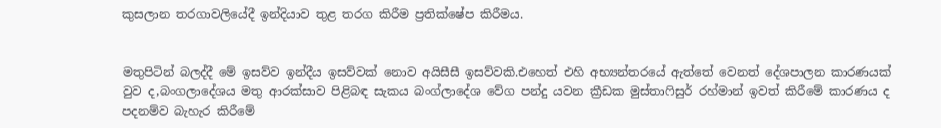කුසලාන තරගාවලියේදී ඉන්දියාව තුළ තරග කිරීම ප්‍රතික්ෂේප කිරීමය.


මතුපිටින් බලද්දී මේ ඉසව්ව ඉන්දීය ඉසව්වක් නොව අයිසීසී ඉසව්වකි.එහෙත් එහි අභ්‍යන්තරයේ ඇත්තේ වෙනත් දේශපාලන කාරණයක් වුව ද,බංගලාදේශය මතු ආරක්සාව පිළිබඳ සැකය බංග්ලාදේශ වේග පන්දු යවන ක්‍රීඩක මුස්තාෆිසුර් රහ්මාන් ඉවත් කිරීමේ කාරණය ද පදනම්ව බැහැර කිරීමේ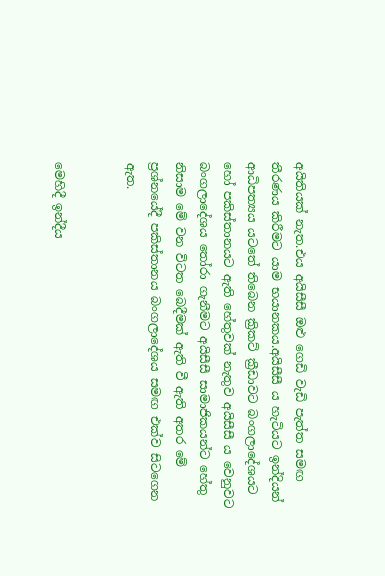අයිතියක් නැත.එය අයිසීසී ඔළු ගෙඩි වැඩි පැත්ත සමඟ තීරණය කිරීමට යාම භයානකය.අයිසීසී ය හැටියට ඉන්දියන් ආධිපත්‍යය යටතේ තිබෙන ක්‍රිකට් ක්‍රීඩාවට බංගලාදේශයට හෝ පකිස්තානයට ඇති හේතුවක් නැතුව අයිසීසී ය වෙනුවට බංගලාදේශය තෝරා ගැනීමට අයිසීසී සාමාජිකයන්ට හේතු නිසාම මේ වන විටත බෙදීමක් ඇති වී ඇති අතර මේ ප්‍රශ්නයේදී පකිස්තානය බංගලාදේශය සමඟ එක්ව සිටගෙන ඇත.


මෙහිදී ඉන්දීය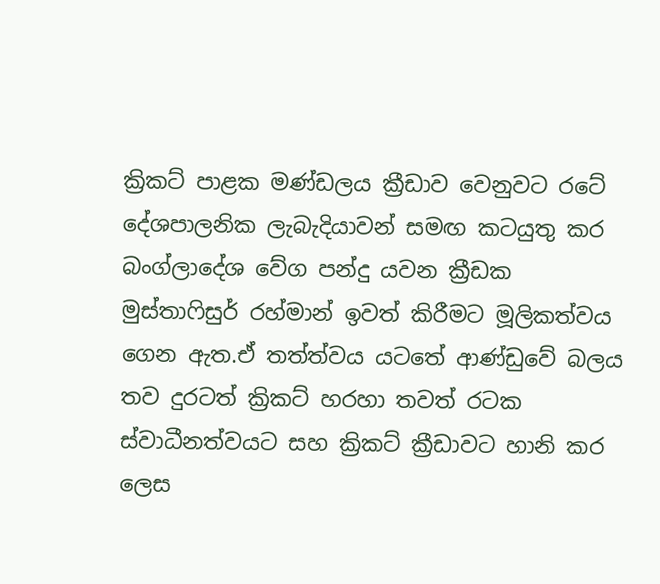ක්‍රිකට් පාළක මණ්ඩලය ක්‍රීඩාව වෙනුවට රටේ දේශපාලනික ලැබැදියාවන් සමඟ කටයුතු කර බංග්ලාදේශ වේග පන්දු යවන ක්‍රීඩක මුස්තාෆිසුර් රහ්මාන් ඉවත් කිරීමට මූලිකත්වය ගෙන ඇත.ඒ තත්ත්වය යටතේ ආණ්ඩුවේ බලය තව දුරටත් ක්‍රිකට් හරහා තවත් රටක ස්වාධීනත්වයට සහ ක්‍රිකට් ක්‍රීඩාවට හානි කර ලෙස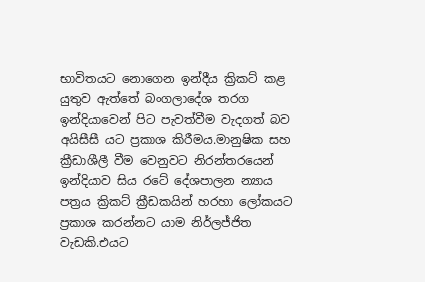භාවිතයට නොගෙන ඉන්දීය ක්‍රිකට් කළ යුතුව ඇත්තේ බංගලාදේශ තරග ඉන්දියාවෙන් පිට පැවත්වීම වැදගත් බව අයිසීසී යට ප්‍රකාශ කිරීමය.මානුෂික සහ ක්‍රීඩාශීලී වීම වෙනුවට නිරන්තරයෙන් ඉන්දියාව සිය රටේ දේශපාලන න්‍යාය පත්‍රය ක්‍රිකට් ක්‍රීඩකයින් හරහා ලෝකයට ප්‍රකාශ කරන්නට යාම නිර්ලජ්ජිත වැඩකි.එයට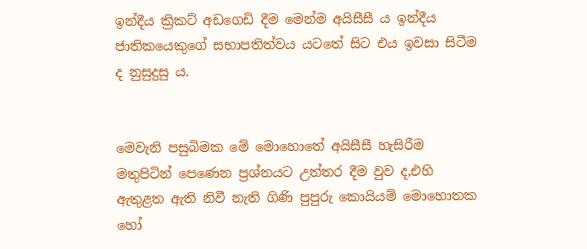ඉන්දීය ක්‍රිකට් අඩගෙඩි දීම මෙන්ම අයිසීසී ය ඉන්දීය ජාතිකයෙකුගේ සභාපතිත්වය යටතේ සිට එය ඉවසා සිටීම ද නුසුදුසු ය.


මෙවැනි පසුබිමක මේ මොහොතේ අයිසීසී හැසිරීම මතුපිටින් පෙණෙන ප්‍රශ්නයට උත්තර දීම වුව ද,එහි ඇතුළත ඇති නිවී නැති ගිණි පුපුරු කොයියම් මොහොතක හෝ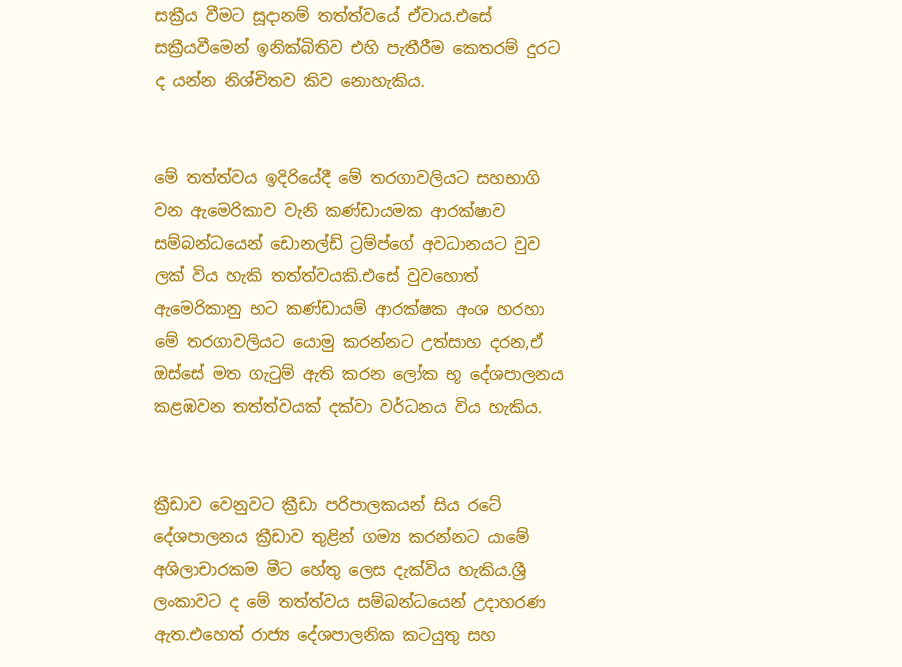සක්‍රීය වීමට සූදානම් තත්ත්වයේ ඒවාය.එසේ සක්‍රීයවීමෙන් ඉනික්බිතිව එහි පැතීරීම කෙතරම් දුරට ද යන්න නිශ්චිතව කිව නොහැකිය.


මේ තත්ත්වය ඉදිරියේදී මේ තරගාවලියට සහභාගි වන ඇමෙරිකාව වැනි කණ්ඩායමක ආරක්ෂාව සම්බන්ධයෙන් ඩොනල්ඩ් ට්‍රම්ප්ගේ අවධානයට වුව ලක් විය හැකි තත්ත්වයකි.එසේ වුවහොත් ඇමෙරිකානු භට කණ්ඩායම් ආරක්ෂක අංශ හරහා මේ තරගාවලියට යොමු කරන්නට උත්සාහ දරන,ඒ ඔස්සේ මත ගැටුම් ඇති කරන ලෝක භූ දේශපාලනය කළඹවන තත්ත්වයක් දක්වා වර්ධනය විය හැකිය.


ක්‍රීඩාව වෙනුවට ක්‍රීඩා පරිපාලකයන් සිය රටේ දේශපාලනය ක්‍රීඩාව තුළින් ගම්‍ය කරන්නට යාමේ අශිලාචාරකම මීට හේතු ලෙස දැක්විය හැකිය.ශ්‍රී ලංකාවට ද මේ තත්ත්වය සම්බන්ධයෙන් උදාහරණ ඇත.එහෙත් රාජ්‍ය දේශපාලනික කටයුතු සහ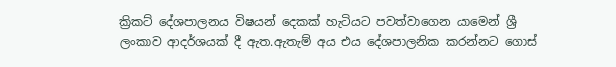ක්‍රිකට් දේශපාලනය විෂයන් දෙකක් හැටියට පවත්වාගෙන යාමෙන් ශ්‍රී ලංකාව ආදර්ශයක් දී ඇත.ඇතැම් අය එය දේශපාලනික කරන්නට ගොස්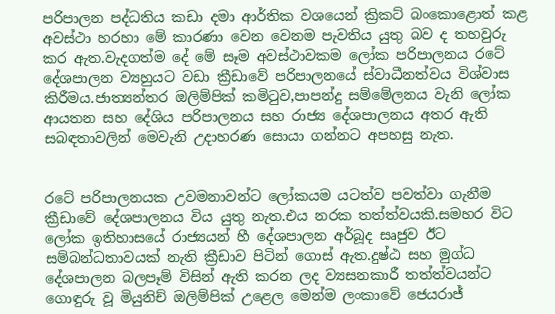පරිපාලන පද්ධතිය කඩා දමා ආර්තික වශයෙන් ක්‍රිකට් බංකොළොත් කළ අවස්ථා හරහා මේ කාරණා වෙන වෙනම පැවතිය යුතු බව ද තහවුරු කර ඇත.වැදගත්ම දේ මේ සෑම අවස්ථාවකම ලෝක පරිපාලනය රටේ දේශපාලන ව්‍යහුයට වඩා ක්‍රීඩාවේ පරිපාලනයේ ස්වාධීනත්වය විශ්වාස කිරීමය.ජාත්‍යන්තර ඔලිම්පික් කමිටුව,පාපන්දු සම්මේලනය වැනි ලෝක ආයතන සහ දේශිය පරිපාලනය සහ රාජ්‍ය දේශපාලනය අතර ඇති සබඳතාවලින් මෙවැනි උදාහරණ සොයා ගන්නට අපහසු නැත.


රටේ පරිපාලනයක උවමනාවන්ට ලෝකයම යටත්ව පවත්වා ගැනීම ක්‍රීඩාවේ දේශපාලනය විය යුතු නැත.එය නරක තත්ත්වයකි.සමහර විට ලෝක ඉතිහාසයේ රාජ්‍යයන් හී දේශපාලන අර්බූද සෘජුව ඊට සම්බන්ධතාවයක් නැති ක්‍රීඩාව පිටින් ගොස් ඇත.දුෂ්ඨ සහ මුග්ධ දේශපාලන බලපෑම් විසින් ඇති කරන ලද ව්‍යසනකාරී තත්ත්වයන්ට ගොඳුරු වූ මියුනිච් ඔලිම්පික් උළෙල මෙන්ම ලංකාවේ ජෙයරාජ්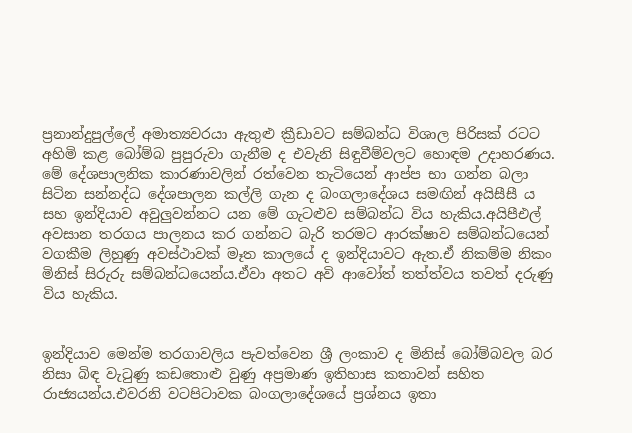ප්‍රනාන්දුපුල්ලේ අමාත්‍යවරයා ඇතුළු ක්‍රීඩාවට සම්බන්ධ විශාල පිරිසක් රටට අහිමි කළ බෝම්බ පුපුරුවා ගැනීම ද එවැනි සිඳුවීම්වලට හොඳම උදාහරණය.
මේ දේශපාලනික කාරණාවලින් රත්වෙන තැටියෙන් ආප්ප භා ගන්න බලා සිටින සන්නද්ධ දේශපාලන කල්ලි ගැන ද බංගලාදේශය සමඟින් අයිසීසී ය සහ ඉන්දියාව අවුලුවන්නට යන මේ ගැටළුව සම්බන්ධ විය හැකිය.අයිපීඑල් අවසාන තරගය පාලනය කර ගන්නට බැරි තරමට ආරක්ෂාව සම්බන්ධයෙන් වගකීම ලිහුණු අවස්ථාවක් මෑත කාලයේ ද ඉන්දියාවට ඇත.ඒ නිකම්ම නිකං මිනිස් සිරුරු සම්බන්ධයෙන්ය.ඒවා අතට අවි ආවෝත් තත්ත්වය තවත් දරුණු විය හැකිය.


ඉන්දියාව මෙන්ම තරගාවලිය පැවත්වෙන ශ්‍රී ලංකාව ද මිනිස් බෝම්බවල බර නිසා බිඳ වැටුණු කඩතොළු වුණු අප්‍රමාණ ඉතිහාස කතාවන් සහිත රාජ්‍යයන්ය.එවරනි වටපිටාවක බංගලාදේශයේ ප්‍රශ්නය ඉතා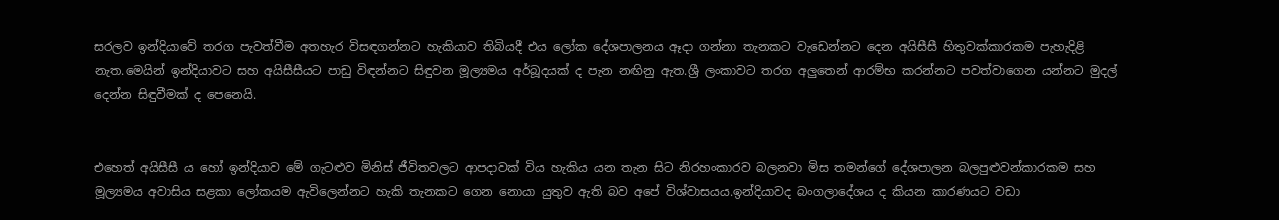සරලව ඉන්දියාවේ තරග පැවත්වීම අතහැර විසඳගන්නට හැකියාව තිබියදී එය ලෝක දේශපාලනය ඈදා ගන්නා තැනකට වැඩෙන්නට දෙන අයිසීසී හිතුවක්කාරකම පැහැදිළි නැත.මෙයින් ඉන්දියාවට සහ අයිසීසීයට පාඩු විඳන්නට සිඳුවන මූල්‍යමය අර්බූදයක් ද පැන නඟිනු ඇත.ශ්‍රී ලංකාවට තරග අලුතෙන් ආරම්භ කරන්නට පවත්වාගෙන යන්නට මුදල් දෙන්න සිඳුවීමක් ද පෙනෙයි.


එහෙත් අයිසීසී ය හෝ ඉන්දියාව මේ ගැටළුව මිනිස් ජීවිතවලට ආපදාවක් විය හැකිය යන තැන සිට නිරහංකාරව බලනවා මිස තමන්ගේ දේශපාලන බලපුළුවන්කාරකම සහ මූල්‍යමය අවාසිය සළකා ලෝකයම ඇවිලෙන්නට හැකි තැනකට ගෙන නොයා යුතුව ඇති බව අපේ විශ්වාසයය.ඉන්දියාවද බංගලාදේශය ද කියන කාරණයට වඩා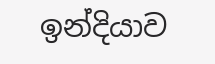ඉන්දියාව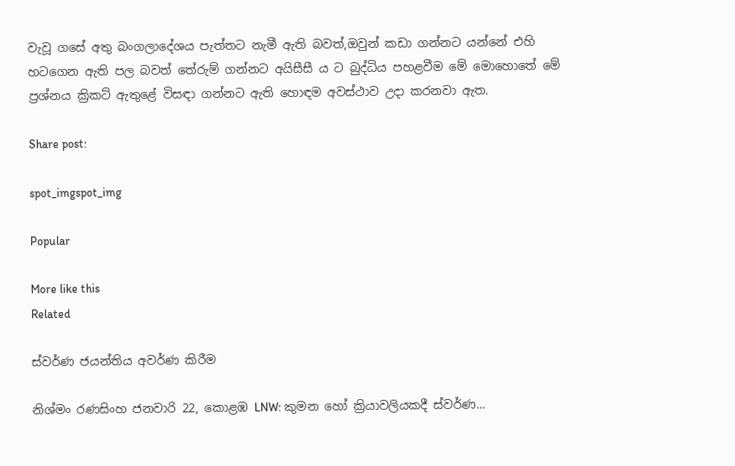වැවූ ගසේ අතු බංගලාදේශය පැත්තට නැමී ඇති බවත්,ඔවුන් කඩා ගන්නට යන්නේ එහි හටගෙන ඇති පල බවත් තේරුම් ගන්නට අයිසීසී ය ට බුද්ධිය පහළවීම මේ මොහොතේ මේ ප්‍රශ්නය ක්‍රිකට් ඇතුළේ විසඳා ගන්නට ඇති හොඳම අවස්ථාව උදා කරනවා ඇත.

Share post:

spot_imgspot_img

Popular

More like this
Related

ස්වර්ණ ජයන්තිය අවර්ණ කිරීම

නිශ්මං රණසිංහ ජනවාරි 22, කොළඹ LNW: කුමන හෝ ක්‍රියාවලියකදී ස්වර්ණ...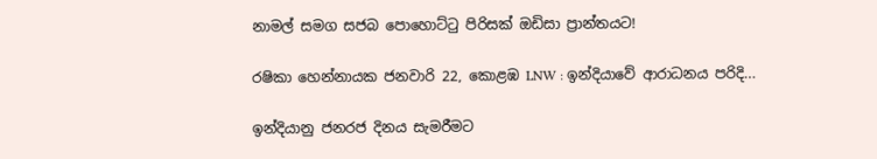නාමල් සමග සජබ පොහොට්ටු පිරිසක් ඔඩිසා ප්‍රාන්තයට!

රෂිකා හෙන්නායක ජනවාරි 22, කොළඹ LNW : ඉන්දියාවේ ආරාධනය පරිදි...

ඉන්දියානු ජනරජ දිනය සැමරීමට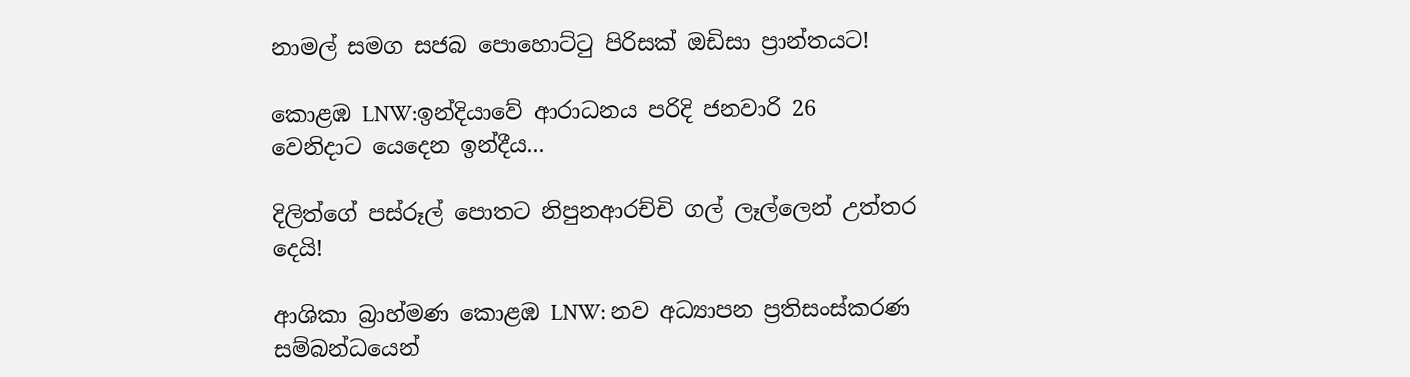නාමල් සමග සජබ පොහොට්ටු පිරිසක් ඔඩිසා ප්‍රාන්තයට!

කොළඹ LNW:ඉන්දියාවේ ආරාධනය පරිදි ජනවාරි 26 වෙනිදාට යෙදෙන ඉන්දීය...

දිලිත්ගේ පස්රූල් පොතට නිපුනආරච්චි ගල් ලෑල්ලෙන් උත්තර දෙයි!

ආශිකා බ්‍රාහ්මණ කොළඹ LNW: නව අධ්‍යාපන ප්‍රතිසංස්කරණ සම්බන්ධයෙන්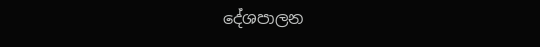දේශපාලන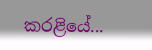කරළියේ...